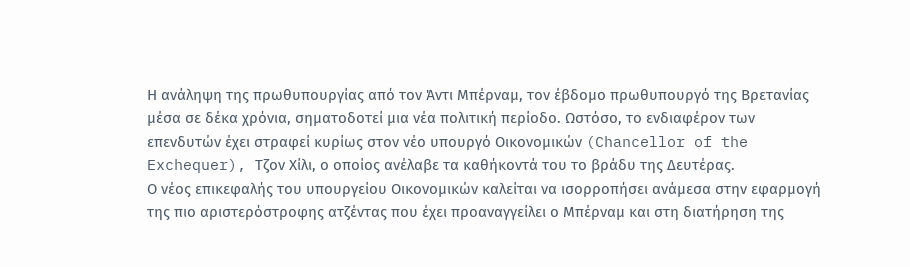Η ανάληψη της πρωθυπουργίας από τον Άντι Μπέρναμ, τον έβδομο πρωθυπουργό της Βρετανίας μέσα σε δέκα χρόνια, σηματοδοτεί μια νέα πολιτική περίοδο. Ωστόσο, το ενδιαφέρον των επενδυτών έχει στραφεί κυρίως στον νέο υπουργό Οικονομικών (Chancellor of the Exchequer), Τζον Χίλι, ο οποίος ανέλαβε τα καθήκοντά του το βράδυ της Δευτέρας.
Ο νέος επικεφαλής του υπουργείου Οικονομικών καλείται να ισορροπήσει ανάμεσα στην εφαρμογή της πιο αριστερόστροφης ατζέντας που έχει προαναγγείλει ο Μπέρναμ και στη διατήρηση της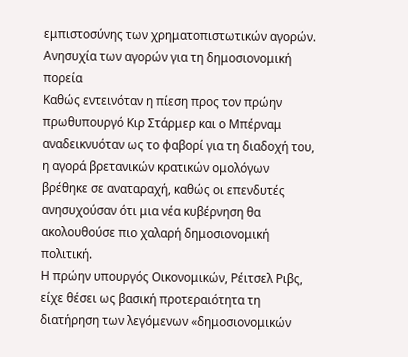εμπιστοσύνης των χρηματοπιστωτικών αγορών.
Ανησυχία των αγορών για τη δημοσιονομική πορεία
Καθώς εντεινόταν η πίεση προς τον πρώην πρωθυπουργό Κιρ Στάρμερ και ο Μπέρναμ αναδεικνυόταν ως το φαβορί για τη διαδοχή του, η αγορά βρετανικών κρατικών ομολόγων βρέθηκε σε αναταραχή, καθώς οι επενδυτές ανησυχούσαν ότι μια νέα κυβέρνηση θα ακολουθούσε πιο χαλαρή δημοσιονομική πολιτική.
Η πρώην υπουργός Οικονομικών, Ρέιτσελ Ριβς, είχε θέσει ως βασική προτεραιότητα τη διατήρηση των λεγόμενων «δημοσιονομικών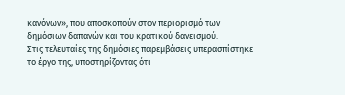κανόνων», που αποσκοπούν στον περιορισμό των δημόσιων δαπανών και του κρατικού δανεισμού.
Στις τελευταίες της δημόσιες παρεμβάσεις υπερασπίστηκε το έργο της, υποστηρίζοντας ότι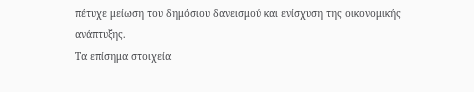πέτυχε μείωση του δημόσιου δανεισμού και ενίσχυση της οικονομικής ανάπτυξης.
Τα επίσημα στοιχεία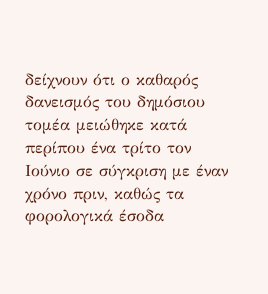δείχνουν ότι ο καθαρός δανεισμός του δημόσιου τομέα μειώθηκε κατά περίπου ένα τρίτο τον Ιούνιο σε σύγκριση με έναν χρόνο πριν, καθώς τα φορολογικά έσοδα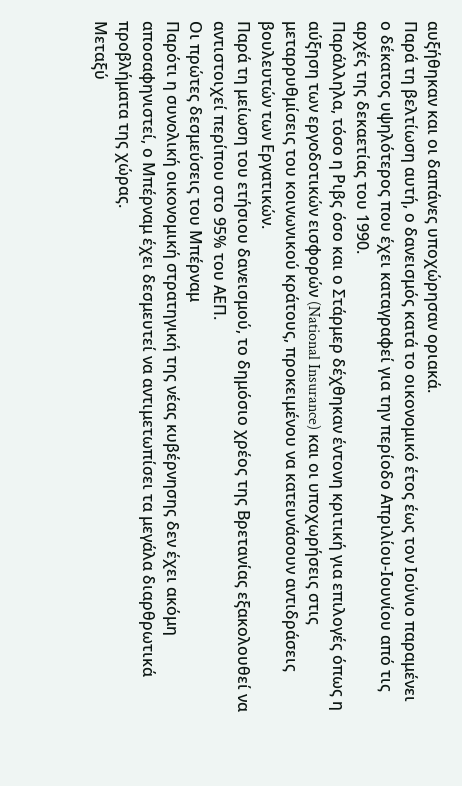αυξήθηκαν και οι δαπάνες υποχώρησαν οριακά.
Παρά τη βελτίωση αυτή, ο δανεισμός κατά το οικονομικό έτος έως τον Ιούνιο παραμένει ο δέκατος υψηλότερος που έχει καταγραφεί για την περίοδο Απριλίου-Ιουνίου από τις αρχές της δεκαετίας του 1990.
Παράλληλα, τόσο η Ριβς όσο και ο Στάρμερ δέχθηκαν έντονη κριτική για επιλογές όπως η αύξηση των εργοδοτικών εισφορών (National Insurance) και οι υποχωρήσεις στις μεταρρυθμίσεις του κοινωνικού κράτους, προκειμένου να κατευνάσουν αντιδράσεις βουλευτών των Εργατικών.
Παρά τη μείωση του ετήσιου δανεισμού, το δημόσιο χρέος της Βρετανίας εξακολουθεί να αντιστοιχεί περίπου στο 95% του ΑΕΠ.
Οι πρώτες δεσμεύσεις του Μπέρναμ
Παρότι η συνολική οικονομική στρατηγική της νέας κυβέρνησης δεν έχει ακόμη αποσαφηνιστεί, ο Μπέρναμ έχει δεσμευτεί να αντιμετωπίσει τα μεγάλα διαρθρωτικά προβλήματα της χώρας.
Μεταξύ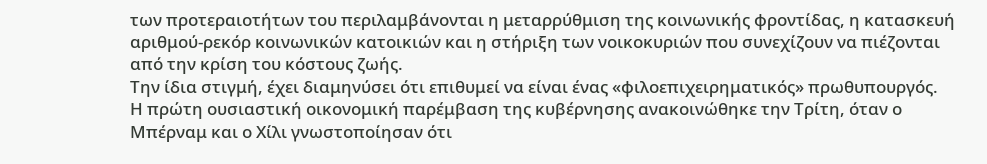των προτεραιοτήτων του περιλαμβάνονται η μεταρρύθμιση της κοινωνικής φροντίδας, η κατασκευή αριθμού-ρεκόρ κοινωνικών κατοικιών και η στήριξη των νοικοκυριών που συνεχίζουν να πιέζονται από την κρίση του κόστους ζωής.
Την ίδια στιγμή, έχει διαμηνύσει ότι επιθυμεί να είναι ένας «φιλοεπιχειρηματικός» πρωθυπουργός.
Η πρώτη ουσιαστική οικονομική παρέμβαση της κυβέρνησης ανακοινώθηκε την Τρίτη, όταν ο Μπέρναμ και ο Χίλι γνωστοποίησαν ότι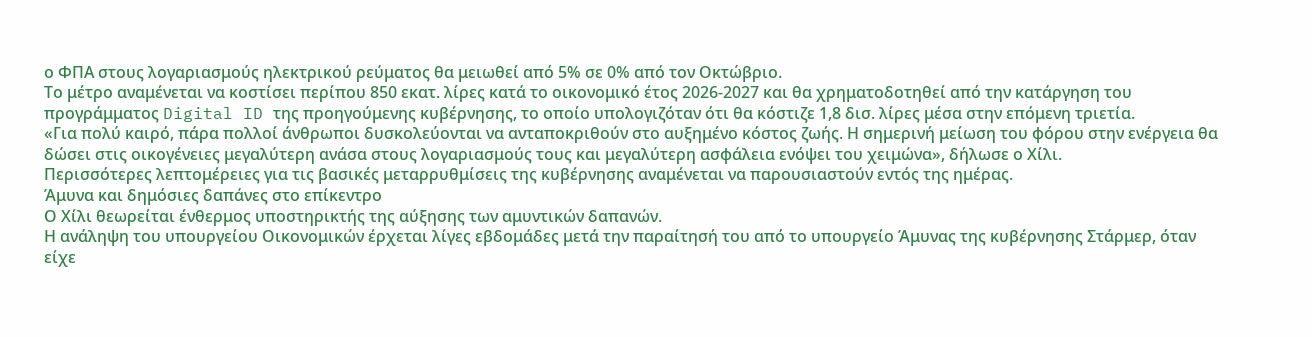ο ΦΠΑ στους λογαριασμούς ηλεκτρικού ρεύματος θα μειωθεί από 5% σε 0% από τον Οκτώβριο.
Το μέτρο αναμένεται να κοστίσει περίπου 850 εκατ. λίρες κατά το οικονομικό έτος 2026-2027 και θα χρηματοδοτηθεί από την κατάργηση του προγράμματος Digital ID της προηγούμενης κυβέρνησης, το οποίο υπολογιζόταν ότι θα κόστιζε 1,8 δισ. λίρες μέσα στην επόμενη τριετία.
«Για πολύ καιρό, πάρα πολλοί άνθρωποι δυσκολεύονται να ανταποκριθούν στο αυξημένο κόστος ζωής. Η σημερινή μείωση του φόρου στην ενέργεια θα δώσει στις οικογένειες μεγαλύτερη ανάσα στους λογαριασμούς τους και μεγαλύτερη ασφάλεια ενόψει του χειμώνα», δήλωσε ο Χίλι.
Περισσότερες λεπτομέρειες για τις βασικές μεταρρυθμίσεις της κυβέρνησης αναμένεται να παρουσιαστούν εντός της ημέρας.
Άμυνα και δημόσιες δαπάνες στο επίκεντρο
Ο Χίλι θεωρείται ένθερμος υποστηρικτής της αύξησης των αμυντικών δαπανών.
Η ανάληψη του υπουργείου Οικονομικών έρχεται λίγες εβδομάδες μετά την παραίτησή του από το υπουργείο Άμυνας της κυβέρνησης Στάρμερ, όταν είχε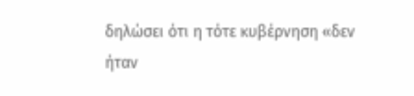δηλώσει ότι η τότε κυβέρνηση «δεν ήταν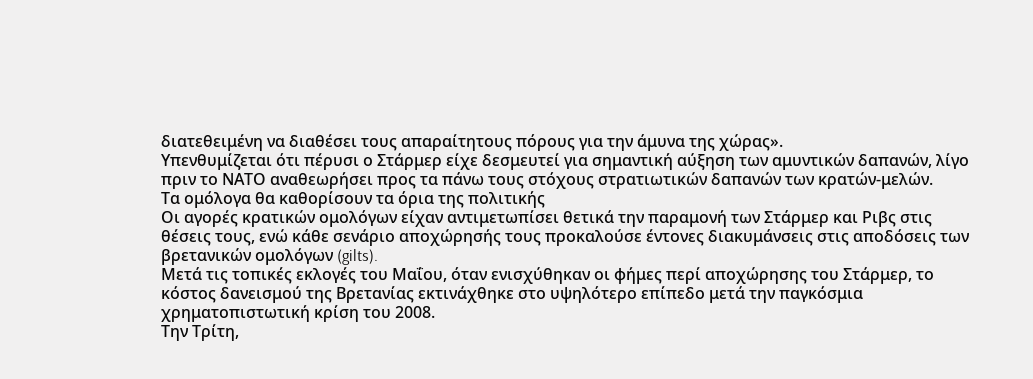διατεθειμένη να διαθέσει τους απαραίτητους πόρους για την άμυνα της χώρας».
Υπενθυμίζεται ότι πέρυσι ο Στάρμερ είχε δεσμευτεί για σημαντική αύξηση των αμυντικών δαπανών, λίγο πριν το ΝΑΤΟ αναθεωρήσει προς τα πάνω τους στόχους στρατιωτικών δαπανών των κρατών-μελών.
Τα ομόλογα θα καθορίσουν τα όρια της πολιτικής
Οι αγορές κρατικών ομολόγων είχαν αντιμετωπίσει θετικά την παραμονή των Στάρμερ και Ριβς στις θέσεις τους, ενώ κάθε σενάριο αποχώρησής τους προκαλούσε έντονες διακυμάνσεις στις αποδόσεις των βρετανικών ομολόγων (gilts).
Μετά τις τοπικές εκλογές του Μαΐου, όταν ενισχύθηκαν οι φήμες περί αποχώρησης του Στάρμερ, το κόστος δανεισμού της Βρετανίας εκτινάχθηκε στο υψηλότερο επίπεδο μετά την παγκόσμια χρηματοπιστωτική κρίση του 2008.
Την Τρίτη,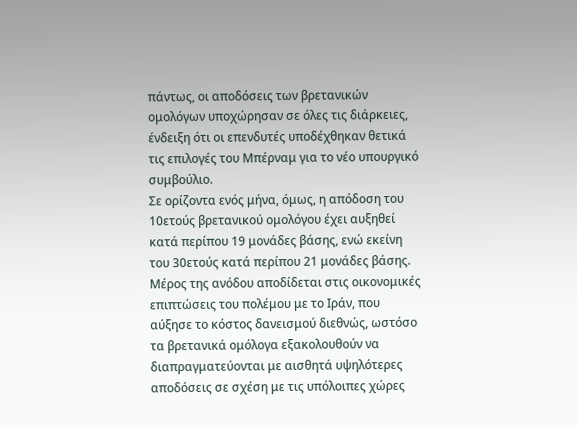πάντως, οι αποδόσεις των βρετανικών ομολόγων υποχώρησαν σε όλες τις διάρκειες, ένδειξη ότι οι επενδυτές υποδέχθηκαν θετικά τις επιλογές του Μπέρναμ για το νέο υπουργικό συμβούλιο.
Σε ορίζοντα ενός μήνα, όμως, η απόδοση του 10ετούς βρετανικού ομολόγου έχει αυξηθεί κατά περίπου 19 μονάδες βάσης, ενώ εκείνη του 30ετούς κατά περίπου 21 μονάδες βάσης.
Μέρος της ανόδου αποδίδεται στις οικονομικές επιπτώσεις του πολέμου με το Ιράν, που αύξησε το κόστος δανεισμού διεθνώς, ωστόσο τα βρετανικά ομόλογα εξακολουθούν να διαπραγματεύονται με αισθητά υψηλότερες αποδόσεις σε σχέση με τις υπόλοιπες χώρες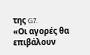της G7.
«Οι αγορές θα επιβάλουν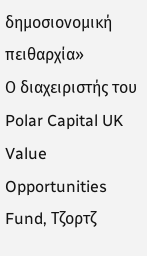δημοσιονομική πειθαρχία»
Ο διαχειριστής του Polar Capital UK Value Opportunities Fund, Τζορτζ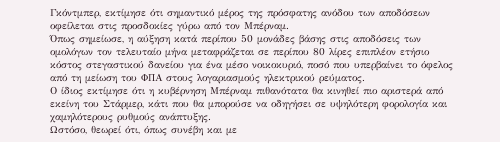Γκόντμπερ, εκτίμησε ότι σημαντικό μέρος της πρόσφατης ανόδου των αποδόσεων οφείλεται στις προσδοκίες γύρω από τον Μπέρναμ.
Όπως σημείωσε, η αύξηση κατά περίπου 50 μονάδες βάσης στις αποδόσεις των ομολόγων τον τελευταίο μήνα μεταφράζεται σε περίπου 80 λίρες επιπλέον ετήσιο κόστος στεγαστικού δανείου για ένα μέσο νοικοκυριό, ποσό που υπερβαίνει το όφελος από τη μείωση του ΦΠΑ στους λογαριασμούς ηλεκτρικού ρεύματος.
Ο ίδιος εκτίμησε ότι η κυβέρνηση Μπέρναμ πιθανότατα θα κινηθεί πιο αριστερά από εκείνη του Στάρμερ, κάτι που θα μπορούσε να οδηγήσει σε υψηλότερη φορολογία και χαμηλότερους ρυθμούς ανάπτυξης.
Ωστόσο, θεωρεί ότι, όπως συνέβη και με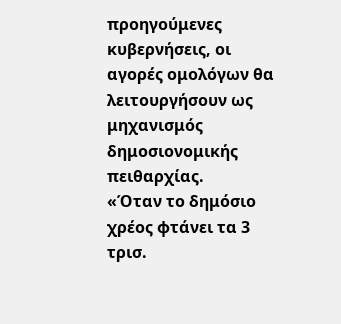προηγούμενες κυβερνήσεις, οι αγορές ομολόγων θα λειτουργήσουν ως μηχανισμός δημοσιονομικής πειθαρχίας.
«Όταν το δημόσιο χρέος φτάνει τα 3 τρισ.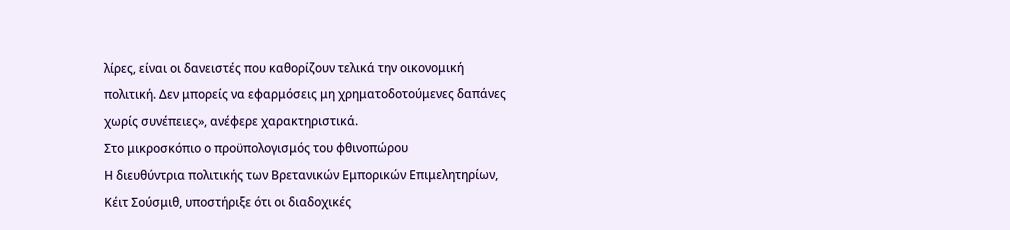λίρες, είναι οι δανειστές που καθορίζουν τελικά την οικονομική πολιτική. Δεν μπορείς να εφαρμόσεις μη χρηματοδοτούμενες δαπάνες χωρίς συνέπειες», ανέφερε χαρακτηριστικά.
Στο μικροσκόπιο ο προϋπολογισμός του φθινοπώρου
Η διευθύντρια πολιτικής των Βρετανικών Εμπορικών Επιμελητηρίων, Κέιτ Σούσμιθ, υποστήριξε ότι οι διαδοχικές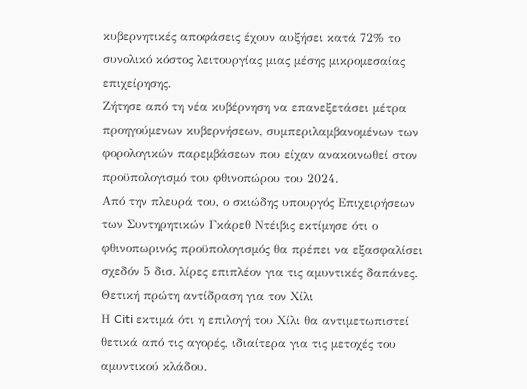κυβερνητικές αποφάσεις έχουν αυξήσει κατά 72% το συνολικό κόστος λειτουργίας μιας μέσης μικρομεσαίας επιχείρησης.
Ζήτησε από τη νέα κυβέρνηση να επανεξετάσει μέτρα προηγούμενων κυβερνήσεων, συμπεριλαμβανομένων των φορολογικών παρεμβάσεων που είχαν ανακοινωθεί στον προϋπολογισμό του φθινοπώρου του 2024.
Από την πλευρά του, ο σκιώδης υπουργός Επιχειρήσεων των Συντηρητικών Γκάρεθ Ντέιβις εκτίμησε ότι ο φθινοπωρινός προϋπολογισμός θα πρέπει να εξασφαλίσει σχεδόν 5 δισ. λίρες επιπλέον για τις αμυντικές δαπάνες.
Θετική πρώτη αντίδραση για τον Χίλι
Η Citi εκτιμά ότι η επιλογή του Χίλι θα αντιμετωπιστεί θετικά από τις αγορές, ιδιαίτερα για τις μετοχές του αμυντικού κλάδου.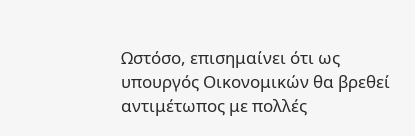Ωστόσο, επισημαίνει ότι ως υπουργός Οικονομικών θα βρεθεί αντιμέτωπος με πολλές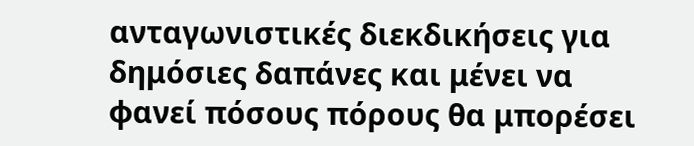ανταγωνιστικές διεκδικήσεις για δημόσιες δαπάνες και μένει να φανεί πόσους πόρους θα μπορέσει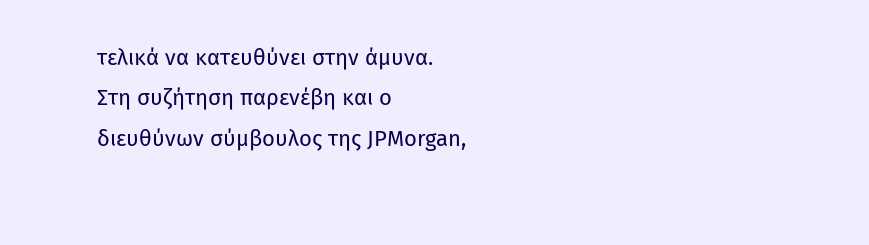τελικά να κατευθύνει στην άμυνα.
Στη συζήτηση παρενέβη και ο διευθύνων σύμβουλος της JPMorgan,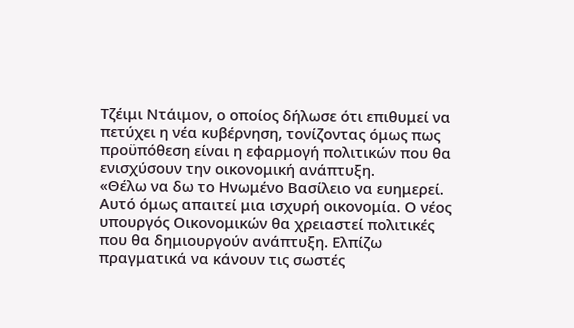Τζέιμι Ντάιμον, ο οποίος δήλωσε ότι επιθυμεί να πετύχει η νέα κυβέρνηση, τονίζοντας όμως πως προϋπόθεση είναι η εφαρμογή πολιτικών που θα ενισχύσουν την οικονομική ανάπτυξη.
«Θέλω να δω το Ηνωμένο Βασίλειο να ευημερεί. Αυτό όμως απαιτεί μια ισχυρή οικονομία. Ο νέος υπουργός Οικονομικών θα χρειαστεί πολιτικές που θα δημιουργούν ανάπτυξη. Ελπίζω πραγματικά να κάνουν τις σωστές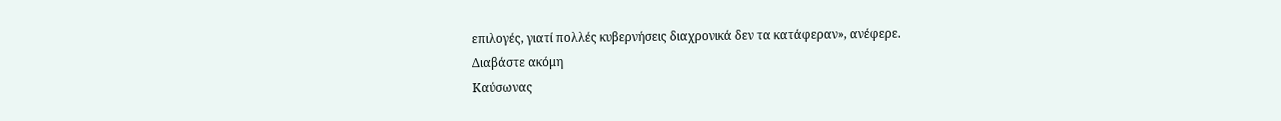επιλογές, γιατί πολλές κυβερνήσεις διαχρονικά δεν τα κατάφεραν», ανέφερε.
Διαβάστε ακόμη
Καύσωνας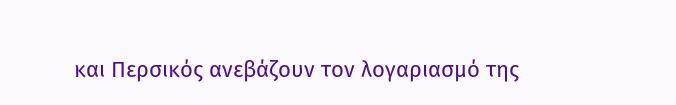και Περσικός ανεβάζουν τον λογαριασμό της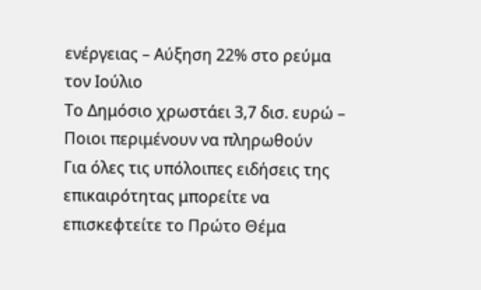ενέργειας – Αύξηση 22% στο ρεύμα τον Ιούλιο
Το Δημόσιο χρωστάει 3,7 δισ. ευρώ – Ποιοι περιμένουν να πληρωθούν
Για όλες τις υπόλοιπες ειδήσεις της επικαιρότητας μπορείτε να επισκεφτείτε το Πρώτο Θέμα